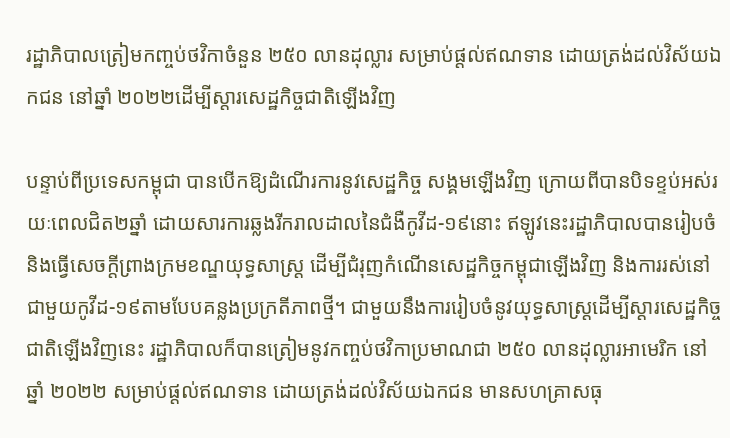រដ្ឋាភិបាលត្រៀមកញ្ចប់ថវិកាចំនួន ២៥០ លានដុល្លារ សម្រាប់ផ្តល់ឥណទាន ដោយត្រង់ដល់វិស័យឯកជន នៅឆ្នាំ ២០២២ដើម្បីស្តារសេដ្ឋកិច្ចជាតិឡើងវិញ

បន្ទាប់ពីប្រទេសកម្ពុជា បានបើកឱ្យដំណើរការនូវសេដ្ឋកិច្ច សង្គមឡើងវិញ ក្រោយពីបានបិទខ្ទប់អស់រយៈពេលជិត២ឆ្នាំ ដោយសារការឆ្លងរីករាលដាលនៃជំងឺកូវីដ-១៩នោះ ឥឡូវនេះរដ្ឋាភិបាលបានរៀបចំ និងធ្វើសេចក្តីព្រាងក្រមខណ្ឌយុទ្ធសាស្ត្រ ដើម្បីជំរុញកំណើនសេដ្ឋកិច្ចកម្ពុជាឡើងវិញ និងការរស់នៅជាមួយកូវីដ-១៩តាមបែបគន្លងប្រក្រតីភាពថ្មី។ ជាមួយនឹងការរៀបចំនូវយុទ្ធសាស្ត្រដើម្បីស្តារសេដ្ឋកិច្ចជាតិឡើងវិញនេះ រដ្ឋាភិបាលក៏បានត្រៀមនូវកញ្ចប់ថវិកាប្រមាណជា ២៥០ លានដុល្លារអាមេរិក នៅឆ្នាំ ២០២២ សម្រាប់ផ្តល់ឥណទាន ដោយត្រង់ដល់វិស័យឯកជន មានសហគ្រាសធុ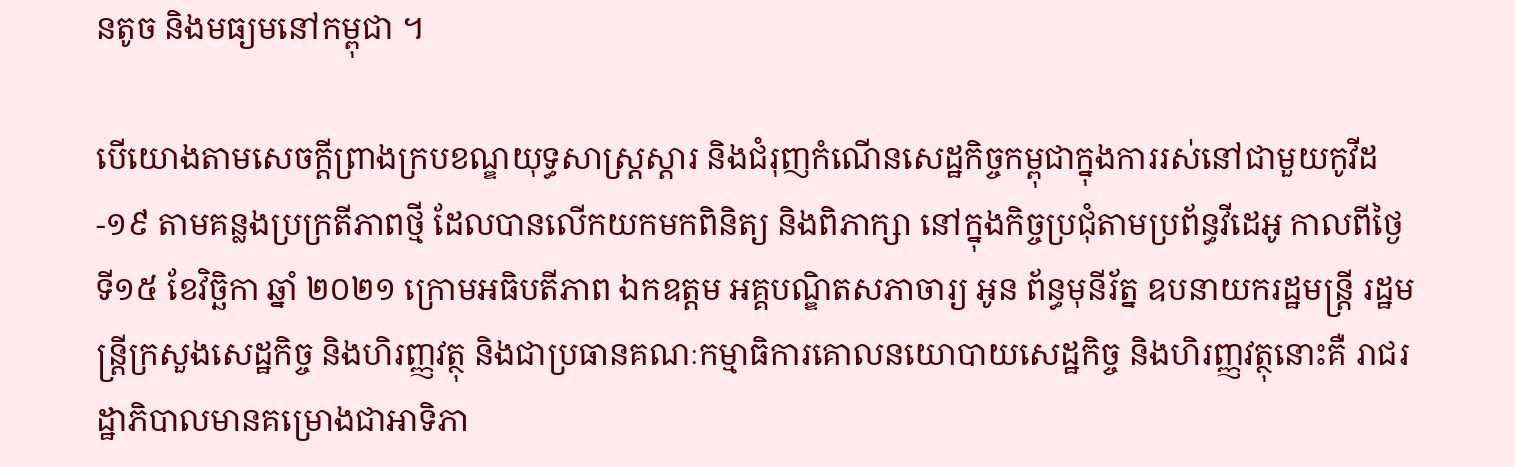នតូច និងមធ្យមនៅកម្ពុជា ។

បើយោងតាមសេចក្តីព្រាងក្របខណ្ឌយុទ្ធសាស្ត្រស្តារ និងជំរុញកំណើនសេដ្ឋកិច្ចកម្ពុជាក្នុងការរស់នៅជាមួយកូវីដ-១៩ តាមគន្លងប្រក្រតីភាពថ្មី ដែលបានលើកយកមកពិនិត្យ និងពិភាក្សា នៅក្នុងកិច្ចប្រជុំតាមប្រព័ន្ធវីដេអូ កាលពីថ្ងៃទី១៥ ខែវិច្ឆិកា ឆ្នាំ ២០២១ ក្រោមអធិបតីភាព ឯកឧត្តម អគ្គបណ្ឌិតសភាចារ្យ អូន ព័ន្ធមុនីរ័ត្ន ឧបនាយករដ្ឋមន្រ្តី រដ្ឋមន្រ្តីក្រសួងសេដ្ឋកិច្ច និងហិរញ្ញវត្ថុ និងជាប្រធានគណៈកម្មាធិការគោលនយោបាយសេដ្ឋកិច្ច និងហិរញ្ញវត្ថុនោះគឺ រាជរដ្ឋាភិបាលមានគម្រោងជាអាទិភា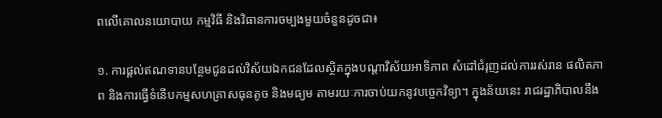ពលើគោលនយោបាយ កម្មវិធី និងវិធានការចម្បងមួយចំនួនដូចជា៖

១. ការផ្តល់ឥណទានបន្ថែមជូនដល់វិស័យឯកជនដែលស្ថិតក្នុងបណ្ដាវិស័យអាទិភាព សំដៅជំរុញដល់ការរស់រាន ផលិតភាព និងការធ្វើទំនើបកម្មសហគ្រាសធុនតូច និងមធ្យម តាមរយៈការចាប់យកនូវបច្ចេកវិទ្យា។ ក្នុងន័យនេះ រាជរដ្ឋាភិបាលនឹង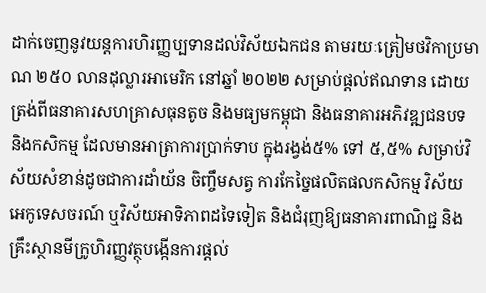ដាក់ចេញនូវយន្តការហិរញ្ញប្បទានដល់វិស័យឯកជន តាមរយៈត្រៀមថវិកាប្រមាណ ២៥០ លានដុល្លារអាមេរិក នៅឆ្នាំ ២០២២ សម្រាប់ផ្តល់ឥណទាន ដោយត្រង់ពីធនាគារសហគ្រាសធុនតូច និងមធ្យមកម្ពុជា និងធនាគារអភិវឌ្ឍជនបទ និងកសិកម្ម ដែលមានអាត្រាការប្រាក់ទាប ក្នុងរង្វង់៥% ទៅ ៥,៥% សម្រាប់វិស័យសំខាន់ដូចជាការដាំយ័ន ចិញ្ចឹមសត្វ ការកែច្នៃផលិតផលកសិកម្ម វិស័យអេកូទេសចរណ៍ ឬវិស័យអាទិភាពដទៃទៀត និងជំរុញឱ្យធនាគារពាណិជ្ជ និងគ្រឹះស្ថានមីក្រូហិរញ្ញវត្ថុបង្កើនការផ្តល់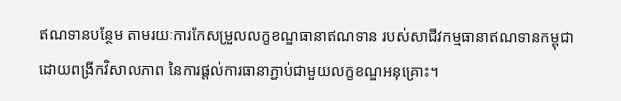ឥណទានបន្ថែម តាមរយៈការកែសម្រួលលក្ខខណ្ឌធានាឥណទាន របស់សាជីវកម្មធានាឥណទានកម្ពុជា ដោយពង្រីកវិសាលភាព នៃការផ្ដល់ការធានាភ្ជាប់ជាមួយលក្ខខណ្ឌអនុគ្រោះ។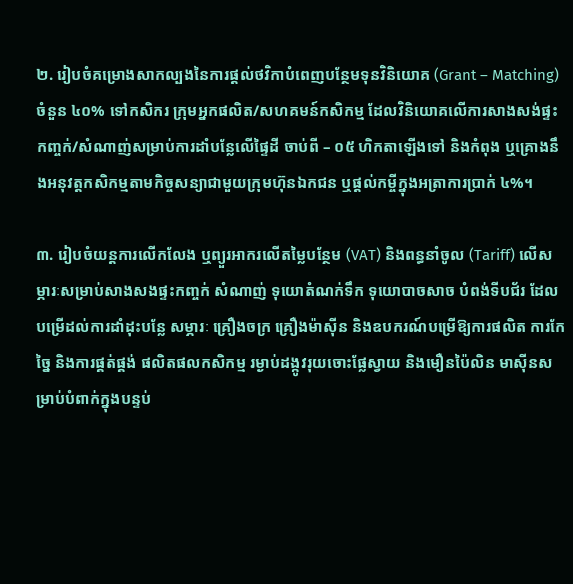២. រៀបចំគម្រោងសាកល្បងនៃការផ្តល់ថវិកាបំពេញបន្ថែមទុនវិនិយោគ (Grant – Matching) ចំនួន ៤០% ទៅកសិករ ក្រុមអ្នកផលិត/សហគមន៍កសិកម្ម ដែលវិនិយោគលើការសាងសង់ផ្ទះកញ្ចក់/សំណាញ់សម្រាប់ការដាំបន្លែលើផ្ទៃដី ចាប់ពី – ០៥ ហិកតាឡើងទៅ និងកំពុង ឬគ្រោងនឹងអនុវត្តកសិកម្មតាមកិច្ចសន្យាជាមួយក្រុមហ៊ុនឯកជន ឬផ្តល់កម្ចីក្នុងអត្រាការប្រាក់ ៤%។

៣. រៀបចំយន្តការលើកលែង ឬព្យួរអាករលើតម្លៃបន្ថែម (VAT) និងពន្ធនាំចូល (Tariff) លើសម្ភារៈសម្រាប់សាងសងផ្ទះកញ្ចក់ សំណាញ់ ទុយោតំណក់ទឹក ទុយោបាចសាច បំពង់ទីបជ័រ ដែលបម្រើដល់ការដាំដុះបន្លែ សម្ភារៈ គ្រឿងចក្រ គ្រឿងម៉ាស៊ីន និងឧបករណ៍បម្រើឱ្យការផលិត ការកែច្នៃ និងការផ្គត់ផ្គង់ ផលិតផលកសិកម្ម រម្ងាប់ដង្កូវរុយចោះផ្លែស្វាយ និងមឿនប៉ៃលិន មាស៊ីនសម្រាប់បំពាក់ក្នុងបន្ទប់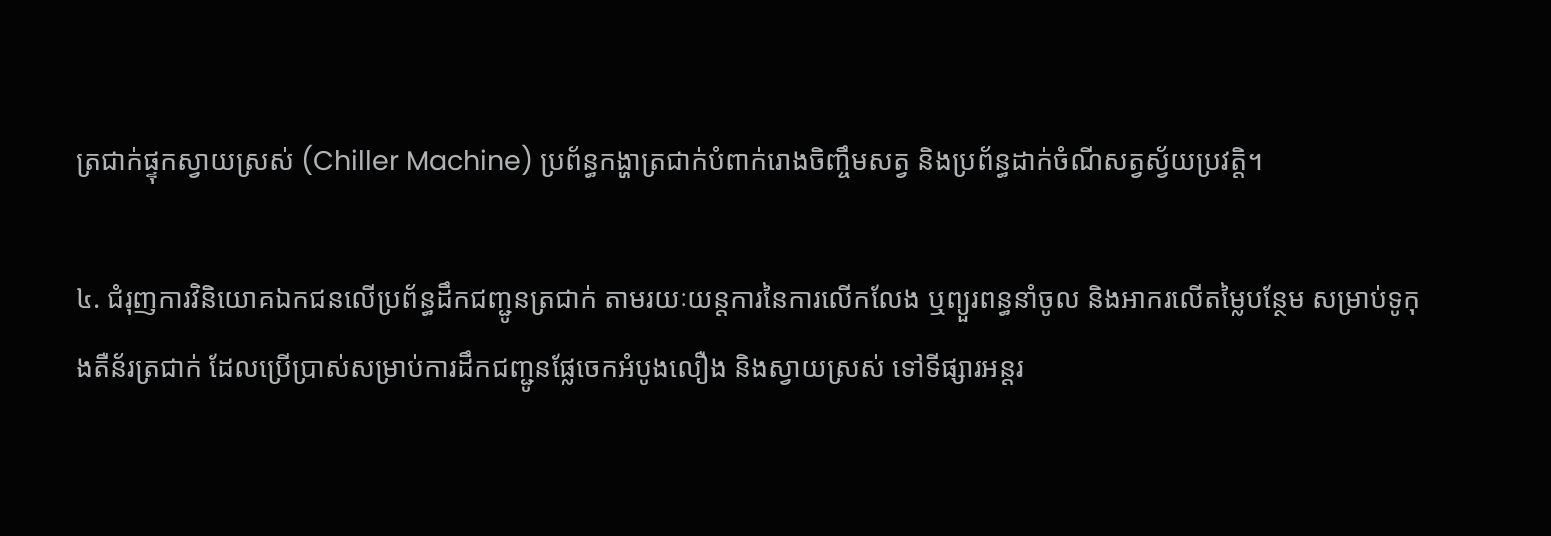ត្រជាក់ផ្ទុកស្វាយស្រស់ (Chiller Machine) ប្រព័ន្ធកង្ហាត្រជាក់បំពាក់រោងចិញ្ចឹមសត្វ និងប្រព័ន្ធដាក់ចំណីសត្វស្វ័យប្រវត្តិ។

៤. ជំរុញការវិនិយោគឯកជនលើប្រព័ន្ធដឹកជញ្ជូនត្រជាក់ តាមរយៈយន្តការនៃការលើកលែង ឬព្យួរពន្ធនាំចូល និងអាករលើតម្លៃបន្ថែម សម្រាប់ទូកុងតឺន័រត្រជាក់ ដែលប្រើប្រាស់សម្រាប់ការដឹកជញ្ជូនផ្លែចេកអំបូងលឿង និងស្វាយស្រស់ ទៅទីផ្សារអន្តរ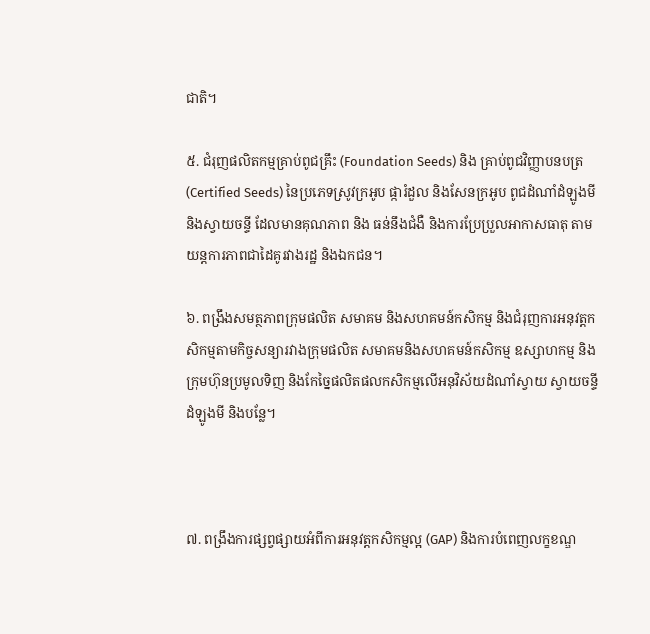ជាតិ។

៥. ជំរុញផលិតកម្មគ្រាប់ពូជគ្រឹះ (Foundation Seeds) និង គ្រាប់ពូជវិញ្ញាបនបត្រ (Certified Seeds) នៃប្រភេទស្រូវក្រអូប ផ្ការំដួល និងសែនក្រអូប ពូជដំណាំដំឡូងមី និងស្វាយចន្ទី ដែលមានគុណភាព និង ធន់នឹងជំងឺ និងការប្រែប្រួលអាកាសធាតុ តាមយន្តការភាពជាដៃគូរវាងរដ្ឋ និងឯកជន។

៦. ពង្រឹងសមត្ថភាពក្រុមផលិត សមាគម និងសហគមន៍កសិកម្ម និងជំរុញការអនុវត្តកសិកម្មតាមកិច្ចសន្យារវាងក្រុមផលិត សមាគមនិងសហគមន៍កសិកម្ម ឧស្សាហកម្ម និងក្រុមហ៊ុនប្រមូលទិញ និងកែច្នៃផលិតផលកសិកម្មលើអនុវិស័យដំណាំស្វាយ ស្វាយចន្ទី ដំឡូងមី និងបន្លែ។



៧. ពង្រឹងការផ្សព្វផ្សាយអំពីការអនុវត្តកសិកម្មល្អ (GAP) និងការបំពេញលក្ខខណ្ឌ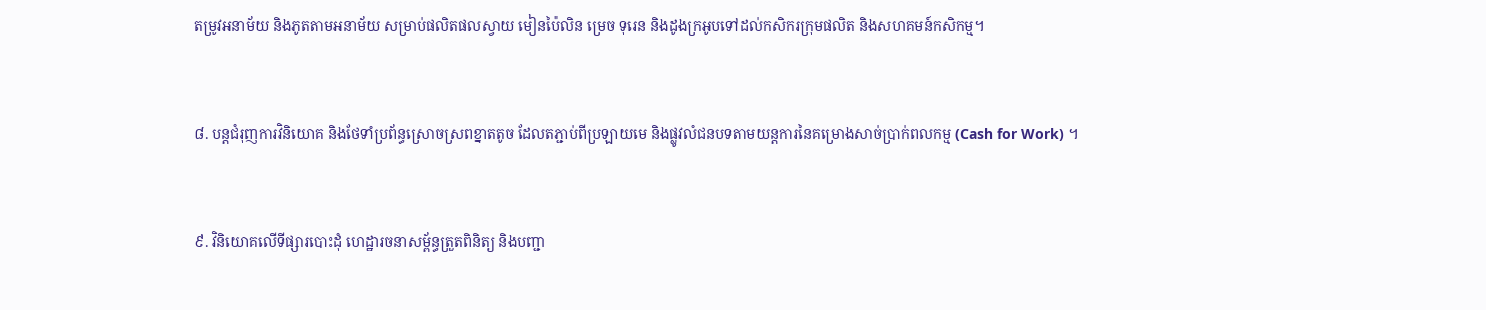តម្រូវអនាម័យ និងភូតតាមអនាម័យ សម្រាប់ផលិតផលស្វាយ មៀនប៉ៃលិន ម្រេច ទុរេន និងដូងក្រអូបទៅដល់កសិករក្រុមផលិត និងសហគមន៍កសិកម្ម។



៨. បន្តជំរុញការវិនិយោគ និងថែទាំប្រព័ន្ធស្រោចស្រពខ្នាតតូច ដែលតភ្ជាប់ពីប្រឡាយមេ និងផ្លូវលំជនបទតាមយន្តការនៃគម្រោងសាច់ប្រាក់ពលកម្ម (Cash for Work) ។



៩. វិនិយោគលើទីផ្សារបោះដុំ ហេដ្ឋារចនាសម្ព័ន្ធត្រួតពិនិត្យ និងបញ្ជា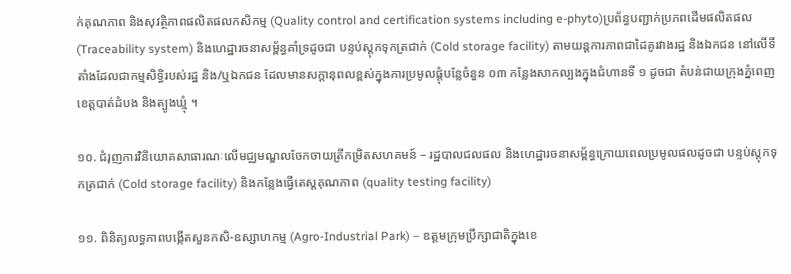ក់គុណភាព និងសុវត្ថិភាពផលិតផលកសិកម្ម (Quality control and certification systems including e-phyto)ប្រព័ន្ធបញ្ជាក់ប្រភពដើមផលិតផល (Traceability system) និងហេដ្ឋារចនាសម្ព័ន្ធគាំទ្រដូចជា បន្ទប់ស្តុកទុកត្រជាក់ (Cold storage facility) តាមយន្តការភាពជាដៃគូរវាងរដ្ឋ និងឯកជន នៅលើទីតាំងដែលជាកម្មសិទ្ធិរបស់រដ្ឋ និង/ឬឯកជន ដែលមានសក្តានុពលខ្ពស់ក្នុងការប្រមូលផ្តុំបន្លែចំនួន ០៣ កន្លែងសាកល្បងក្នុងជំហានទី ១ ដូចជា តំបន់ជាយក្រុងភ្នំពេញ ខេត្តបាត់ដំបង និងត្បូងឃ្មុំ ។

១០. ជំរុញការវិនិយោគសាធារណៈលើមជ្ឈមណ្ឌលចែកចាយត្រីកម្រិតសហគមន៍ – រដ្ឋបាលជលផល និងហេដ្ឋារចនាសម្ព័ន្ធក្រោយពេលប្រមូលផលដូចជា បន្ទប់ស្តុកទុកត្រជាក់ (Cold storage facility) និងកន្លែងធ្វើតេស្តគុណភាព (quality testing facility)

១១. ពិនិត្យលទ្ធភាពបង្កើតសួនកសិ-ឧស្សាហកម្ម (Agro-Industrial Park) – ឧត្តមក្រុមប្រឹក្សាជាតិក្នុងខេ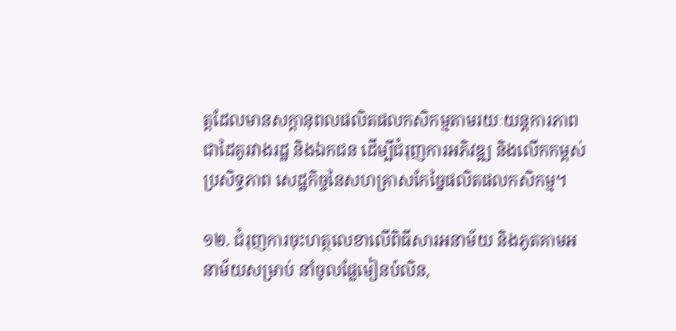ត្តដែលមានសក្តានុពលផលិតផលកសិកម្មតាមរយៈយន្តការភាពជាដៃគូរវាងរដ្ឋ និងឯកជន ដើម្បីជំរុញការអភិវឌ្ឍ និងលើកកម្ពស់ប្រសិទ្ធភាព សេដ្ឋកិច្ចនៃសហគ្រាសកែច្នៃផលិតផលកសិកម្ម។

១២. ជំរុញការចុះហត្ថលេខាលើពិធីសារអនាម័យ និងភូតគាមអនាម័យសម្រាប់ នាំចូលផ្លែមៀនប៉លិន,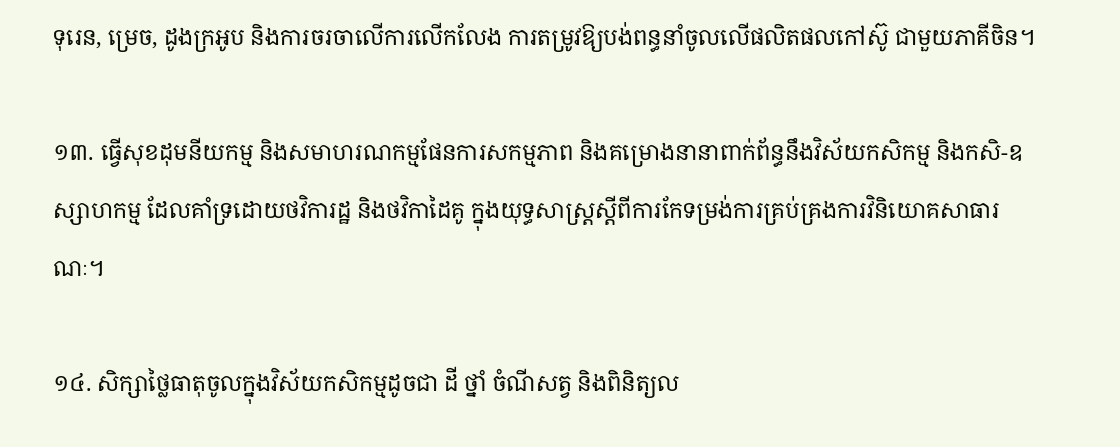ទុរេន, ម្រេច, ដូងក្រអូប និងការចរចាលើការលើកលែង ការតម្រូវឱ្យបង់ពន្ធនាំចូលលើផលិតផលកៅស៊ូ ជាមួយភាគីចិន។

១៣. ធ្វើសុខដុមនីយកម្ម និងសមាហរណកម្មផែនការសកម្មភាព និងគម្រោងនានាពាក់ព័ន្ធនឹងវិស័យកសិកម្ម និងកសិ-ឧស្សាហកម្ម ដែលគាំទ្រដោយថវិការដ្ឋ និងថវិកាដៃគូ ក្នុងយុទ្ធសាស្ត្រស្តីពីការកែទម្រង់ការគ្រប់គ្រងការវិនិយោគសាធារណៈ។

១៤. សិក្សាថ្លៃធាតុចូលក្នុងវិស័យកសិកម្មដូចជា ដី ថ្នាំ ចំណីសត្វ និងពិនិត្យល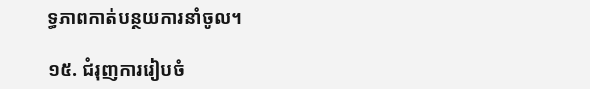ទ្ធភាពកាត់បន្ថយការនាំចូល។

១៥. ជំរុញការរៀបចំ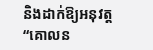និងដាក់ឱ្យអនុវត្ត “គោលន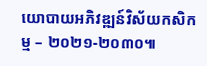យោបាយអភិវឌ្ឍន៍វិស័យកសិកម្ម – ២០២១-២០៣០៕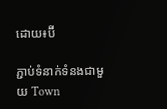ដោយ៖ប៊ី

ភ្ជាប់ទំនាក់ទំនងជាមួយ Town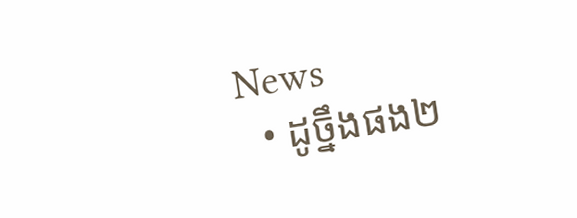News
  • ដូច្នឹងផង២